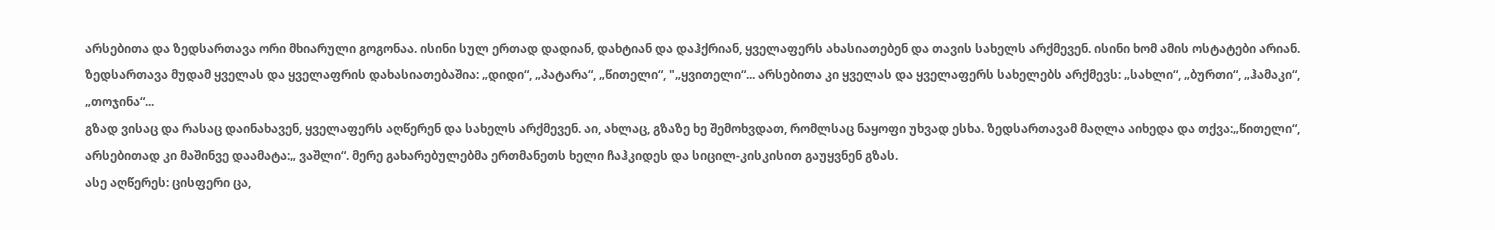არსებითა და ზედსართავა ორი მხიარული გოგონაა. ისინი სულ ერთად დადიან, დახტიან და დაჰქრიან, ყველაფერს ახასიათებენ და თავის სახელს არქმევენ. ისინი ხომ ამის ოსტატები არიან. ზედსართავა მუდამ ყველას და ყველაფრის დახასიათებაშია: „დიდი“, „პატარა“, „წითელი“, "„ყვითელი“... არსებითა კი ყველას და ყველაფერს სახელებს არქმევს: „სახლი“, „ბურთი“, „ჰამაკი“, „თოჯინა“...
გზად ვისაც და რასაც დაინახავენ, ყველაფერს აღწერენ და სახელს არქმევენ. აი, ახლაც, გზაზე ხე შემოხვდათ, რომლსაც ნაყოფი უხვად ესხა. ზედსართავამ მაღლა აიხედა და თქვა:„წითელი“, არსებითად კი მაშინვე დაამატა:„ ვაშლი“. მერე გახარებულებმა ერთმანეთს ხელი ჩაჰკიდეს და სიცილ-კისკისით გაუყვნენ გზას.
ასე აღწერეს: ცისფერი ცა,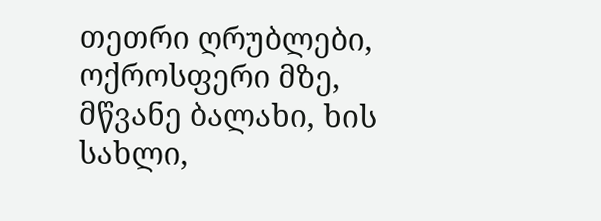თეთრი ღრუბლები, ოქროსფერი მზე, მწვანე ბალახი, ხის სახლი,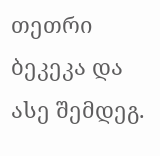თეთრი ბეკეკა და ასე შემდეგ.